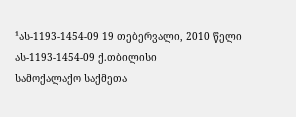¹ას-1193-1454-09 19 თებერვალი, 2010 წელი
ას-1193-1454-09 ქ.თბილისი
სამოქალაქო საქმეთა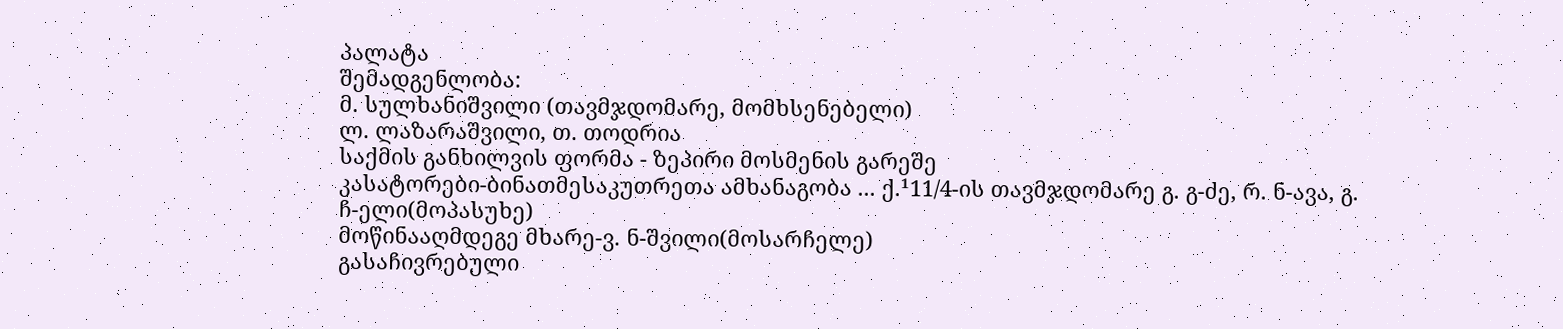პალატა
შემადგენლობა:
მ. სულხანიშვილი (თავმჯდომარე, მომხსენებელი)
ლ. ლაზარაშვილი, თ. თოდრია
საქმის განხილვის ფორმა - ზეპირი მოსმენის გარეშე
კასატორები-ბინათმესაკუთრეთა ამხანაგობა ... ქ.¹11/4-ის თავმჯდომარე გ. გ-ძე, რ. ნ-ავა, გ. ჩ-ელი(მოპასუხე)
მოწინააღმდეგე მხარე-ვ. ნ-შვილი(მოსარჩელე)
გასაჩივრებული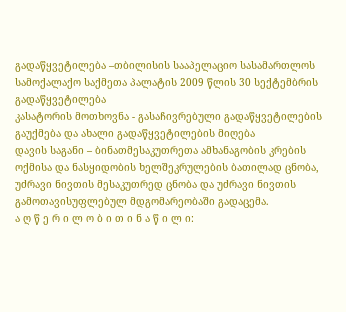გადაწყვეტილება –თბილისის სააპელაციო სასამართლოს სამოქალაქო საქმეთა პალატის 2009 წლის 30 სექტემბრის გადაწყვეტილება
კასატორის მოთხოვნა - გასაჩივრებული გადაწყვეტილების გაუქმება და ახალი გადაწყვეტილების მიღება
დავის საგანი – ბინათმესაკუთრეთა ამხანაგობის კრების ოქმისა და ნასყიდობის ხელშეკრულების ბათილად ცნობა, უძრავი ნივთის მესაკუთრედ ცნობა და უძრავი ნივთის გამოთავისუფლებულ მდგომარეობაში გადაცემა.
ა ღ წ ე რ ი ლ ო ბ ი თ ი ნ ა წ ი ლ ი: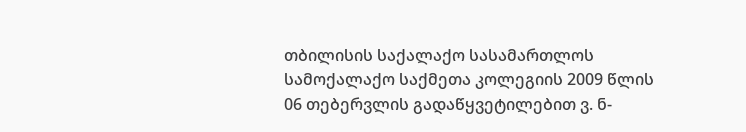თბილისის საქალაქო სასამართლოს სამოქალაქო საქმეთა კოლეგიის 2009 წლის 06 თებერვლის გადაწყვეტილებით ვ. ნ-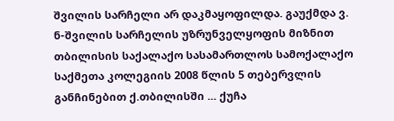შვილის სარჩელი არ დაკმაყოფილდა. გაუქმდა ვ. ნ-შვილის სარჩელის უზრუნველყოფის მიზნით თბილისის საქალაქო სასამართლოს სამოქალაქო საქმეთა კოლეგიის 2008 წლის 5 თებერვლის განჩინებით ქ.თბილისში ... ქუჩა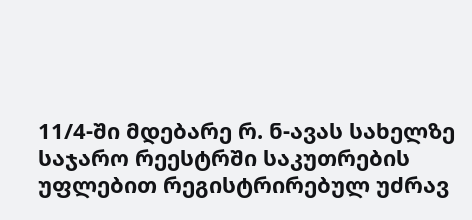11/4-ში მდებარე რ. ნ-ავას სახელზე საჯარო რეესტრში საკუთრების უფლებით რეგისტრირებულ უძრავ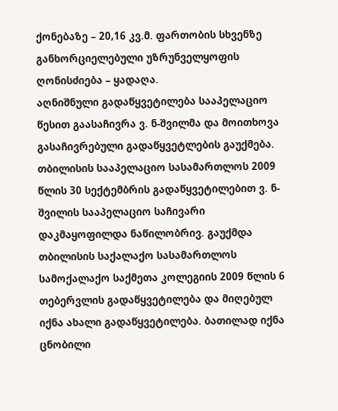ქონებაზე – 20,16 კვ.მ. ფართობის სხვენზე განხორციელებული უზრუნველყოფის ღონისძიება – ყადაღა.
აღნიშნული გადაწყვეტილება სააპელაციო წესით გაასაჩივრა ვ. ნ-შვილმა და მოითხოვა გასაჩივრებული გადაწყვეტლების გაუქმება.
თბილისის სააპელაციო სასამართლოს 2009 წლის 30 სექტემბრის გადაწყვეტილებით ვ. ნ-შვილის სააპელაციო საჩივარი დაკმაყოფილდა ნაწილობრივ. გაუქმდა თბილისის საქალაქო სასამართლოს სამოქალაქო საქმეთა კოლეგიის 2009 წლის 6 თებერვლის გადაწყვეტილება და მიღებულ იქნა ახალი გადაწყვეტილება. ბათილად იქნა ცნობილი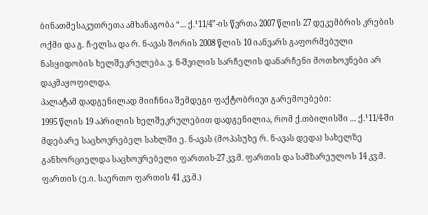ბინათმესაკუთრეთა ამხანაგობა “... ქ.¹11/4”-ის წვრთა 2007 წლის 27 დეკემბრის კრების ოქმი და გ. ჩ-ელსა და რ. ნ-ავას შორის 2008 წლის 10 იანვარს გაფორმებული ნასყიდობის ხელშეკრულება. ვ. ნ-შვილის სარჩელის დანარჩენი მოთხოვნები არ დაკმაყოფილდა.
პალატამ დადგენილად მიიჩნია შემდეგი ფაქტობრივი გარემოებები:
1995 წლის 19 აპრილის ხელშეკრულებით დადგენილია, რომ ქ.თბილისში ... ქ.¹11/4-ში მდებარე საცხოვრებელ სახლში ე. ნ-ავას (მოპასუხე რ. ნ-ავას დედა) სახელზე განხორციელდა საცხოვრებელი ფართის-27 კვ.მ. ფართის და სამზარეულოს 14 კვ.მ. ფართის (ე.ი. საერთო ფართის 41 კვ.მ.)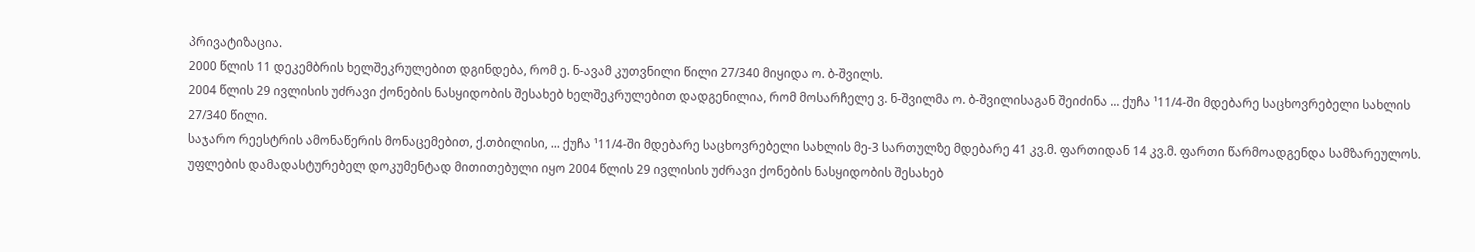პრივატიზაცია.
2000 წლის 11 დეკემბრის ხელშეკრულებით დგინდება, რომ ე. ნ-ავამ კუთვნილი წილი 27/340 მიყიდა ო. ბ-შვილს.
2004 წლის 29 ივლისის უძრავი ქონების ნასყიდობის შესახებ ხელშეკრულებით დადგენილია, რომ მოსარჩელე ვ. ნ-შვილმა ო. ბ-შვილისაგან შეიძინა ... ქუჩა ¹11/4-ში მდებარე საცხოვრებელი სახლის 27/340 წილი.
საჯარო რეესტრის ამონაწერის მონაცემებით, ქ.თბილისი, ... ქუჩა ¹11/4-ში მდებარე საცხოვრებელი სახლის მე-3 სართულზე მდებარე 41 კვ.მ. ფართიდან 14 კვ.მ. ფართი წარმოადგენდა სამზარეულოს. უფლების დამადასტურებელ დოკუმენტად მითითებული იყო 2004 წლის 29 ივლისის უძრავი ქონების ნასყიდობის შესახებ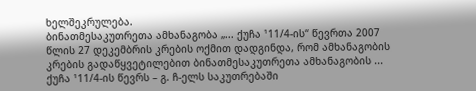ხელშეკრულება.
ბინათმესაკუთრეთა ამხანაგობა „... ქუჩა ¹11/4-ის“ წევრთა 2007 წლის 27 დეკემბრის კრების ოქმით დადგინდა, რომ ამხანაგობის კრების გადაწყვეტილებით ბინათმესაკუთრეთა ამხანაგობის ... ქუჩა ¹11/4-ის წევრს – გ. ჩ-ელს საკუთრებაში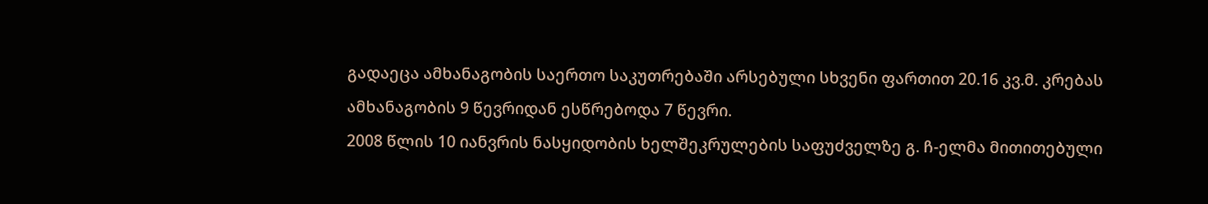გადაეცა ამხანაგობის საერთო საკუთრებაში არსებული სხვენი ფართით 20.16 კვ.მ. კრებას ამხანაგობის 9 წევრიდან ესწრებოდა 7 წევრი.
2008 წლის 10 იანვრის ნასყიდობის ხელშეკრულების საფუძველზე გ. ჩ-ელმა მითითებული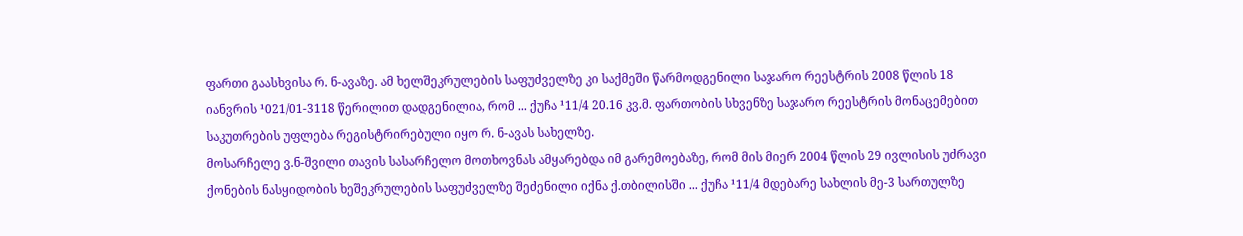ფართი გაასხვისა რ. ნ-ავაზე. ამ ხელშეკრულების საფუძველზე კი საქმეში წარმოდგენილი საჯარო რეესტრის 2008 წლის 18 იანვრის ¹021/01-3118 წერილით დადგენილია, რომ ... ქუჩა ¹11/4 20.16 კვ.მ. ფართობის სხვენზე საჯარო რეესტრის მონაცემებით საკუთრების უფლება რეგისტრირებული იყო რ. ნ-ავას სახელზე.
მოსარჩელე ვ.ნ-შვილი თავის სასარჩელო მოთხოვნას ამყარებდა იმ გარემოებაზე, რომ მის მიერ 2004 წლის 29 ივლისის უძრავი ქონების ნასყიდობის ხეშეკრულების საფუძველზე შეძენილი იქნა ქ.თბილისში ... ქუჩა ¹11/4 მდებარე სახლის მე-3 სართულზე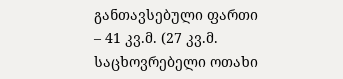განთავსებული ფართი – 41 კვ.მ. (27 კვ.მ. საცხოვრებელი ოთახი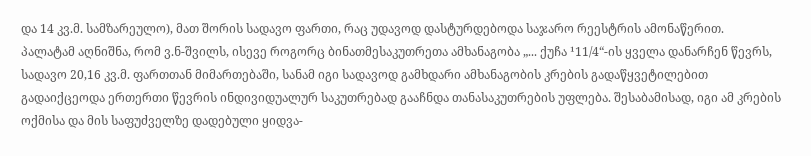და 14 კვ.მ. სამზარეულო), მათ შორის სადავო ფართი, რაც უდავოდ დასტურდებოდა საჯარო რეესტრის ამონაწერით.
პალატამ აღნიშნა, რომ ვ.ნ-შვილს, ისევე როგორც ბინათმესაკუთრეთა ამხანაგობა „... ქუჩა ¹11/4“-ის ყველა დანარჩენ წევრს, სადავო 20,16 კვ.მ. ფართთან მიმართებაში, სანამ იგი სადავოდ გამხდარი ამხანაგობის კრების გადაწყვეტილებით გადაიქცეოდა ერთერთი წევრის ინდივიდუალურ საკუთრებად გააჩნდა თანასაკუთრების უფლება. შესაბამისად, იგი ამ კრების ოქმისა და მის საფუძველზე დადებული ყიდვა-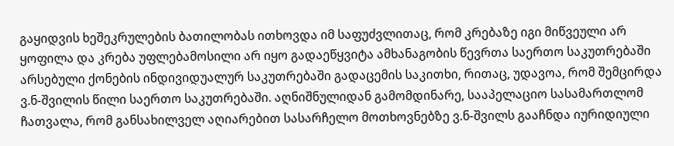გაყიდვის ხეშეკრულების ბათილობას ითხოვდა იმ საფუძვლითაც, რომ კრებაზე იგი მიწვეული არ ყოფილა და კრება უფლებამოსილი არ იყო გადაეწყვიტა ამხანაგობის წევრთა საერთო საკუთრებაში არსებული ქონების ინდივიდუალურ საკუთრებაში გადაცემის საკითხი, რითაც, უდავოა, რომ შემცირდა ვ.ნ-შვილის წილი საერთო საკუთრებაში. აღნიშნულიდან გამომდინარე, სააპელაციო სასამართლომ ჩათვალა, რომ განსახილველ აღიარებით სასარჩელო მოთხოვნებზე ვ.ნ-შვილს გააჩნდა იურიდიული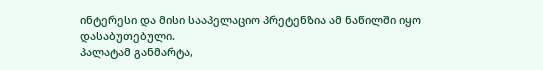ინტერესი და მისი სააპელაციო პრეტენზია ამ ნაწილში იყო დასაბუთებული.
პალატამ განმარტა,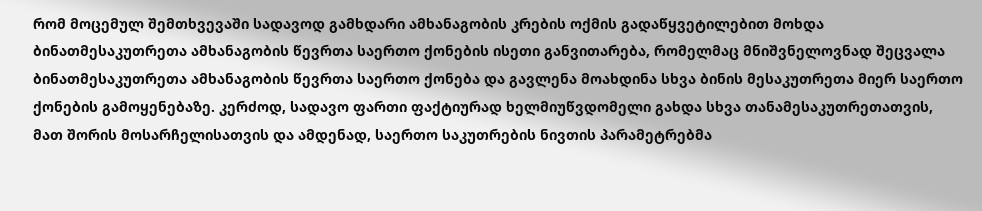რომ მოცემულ შემთხვევაში სადავოდ გამხდარი ამხანაგობის კრების ოქმის გადაწყვეტილებით მოხდა ბინათმესაკუთრეთა ამხანაგობის წევრთა საერთო ქონების ისეთი განვითარება, რომელმაც მნიშვნელოვნად შეცვალა ბინათმესაკუთრეთა ამხანაგობის წევრთა საერთო ქონება და გავლენა მოახდინა სხვა ბინის მესაკუთრეთა მიერ საერთო ქონების გამოყენებაზე. კერძოდ, სადავო ფართი ფაქტიურად ხელმიუწვდომელი გახდა სხვა თანამესაკუთრეთათვის, მათ შორის მოსარჩელისათვის და ამდენად, საერთო საკუთრების ნივთის პარამეტრებმა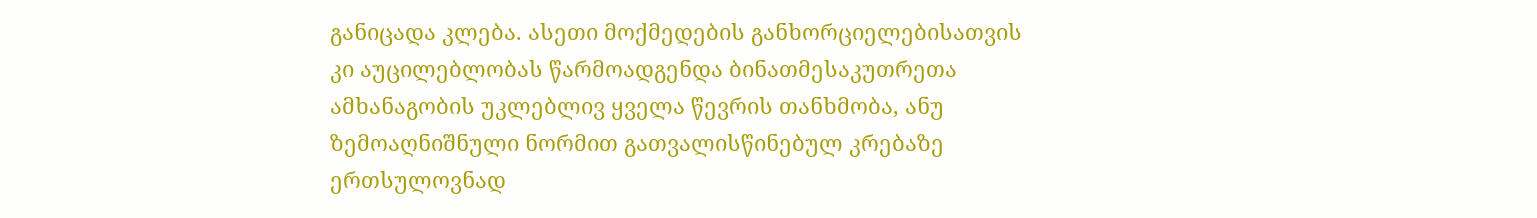განიცადა კლება. ასეთი მოქმედების განხორციელებისათვის კი აუცილებლობას წარმოადგენდა ბინათმესაკუთრეთა ამხანაგობის უკლებლივ ყველა წევრის თანხმობა, ანუ ზემოაღნიშნული ნორმით გათვალისწინებულ კრებაზე ერთსულოვნად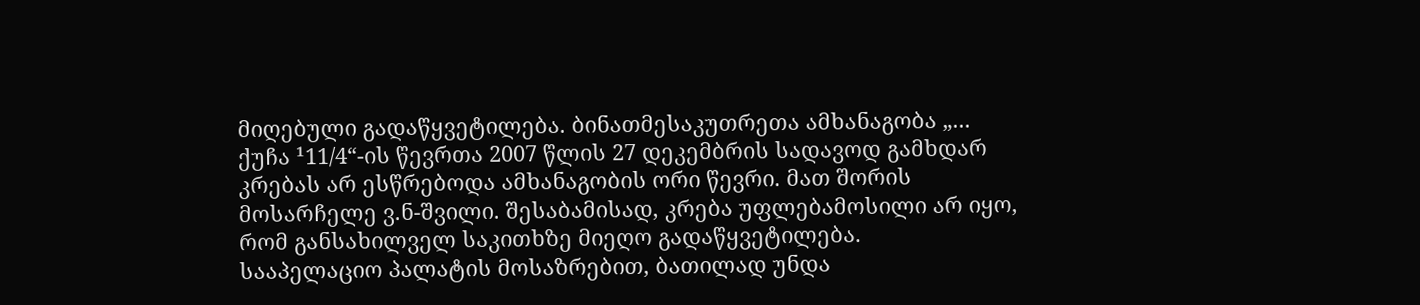მიღებული გადაწყვეტილება. ბინათმესაკუთრეთა ამხანაგობა „... ქუჩა ¹11/4“-ის წევრთა 2007 წლის 27 დეკემბრის სადავოდ გამხდარ კრებას არ ესწრებოდა ამხანაგობის ორი წევრი. მათ შორის მოსარჩელე ვ.ნ-შვილი. შესაბამისად, კრება უფლებამოსილი არ იყო, რომ განსახილველ საკითხზე მიეღო გადაწყვეტილება.
სააპელაციო პალატის მოსაზრებით, ბათილად უნდა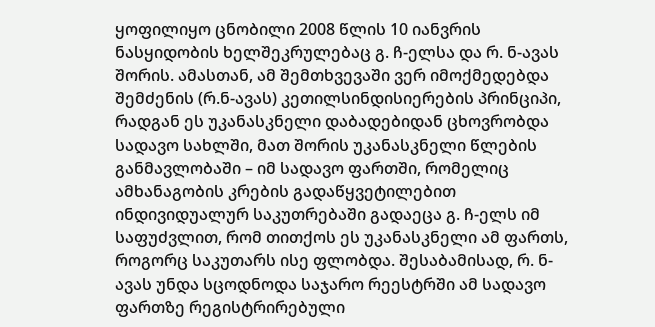ყოფილიყო ცნობილი 2008 წლის 10 იანვრის ნასყიდობის ხელშეკრულებაც გ. ჩ-ელსა და რ. ნ-ავას შორის. ამასთან, ამ შემთხვევაში ვერ იმოქმედებდა შემძენის (რ.ნ-ავას) კეთილსინდისიერების პრინციპი, რადგან ეს უკანასკნელი დაბადებიდან ცხოვრობდა სადავო სახლში, მათ შორის უკანასკნელი წლების განმავლობაში – იმ სადავო ფართში, რომელიც ამხანაგობის კრების გადაწყვეტილებით ინდივიდუალურ საკუთრებაში გადაეცა გ. ჩ-ელს იმ საფუძვლით, რომ თითქოს ეს უკანასკნელი ამ ფართს, როგორც საკუთარს ისე ფლობდა. შესაბამისად, რ. ნ-ავას უნდა სცოდნოდა საჯარო რეესტრში ამ სადავო ფართზე რეგისტრირებული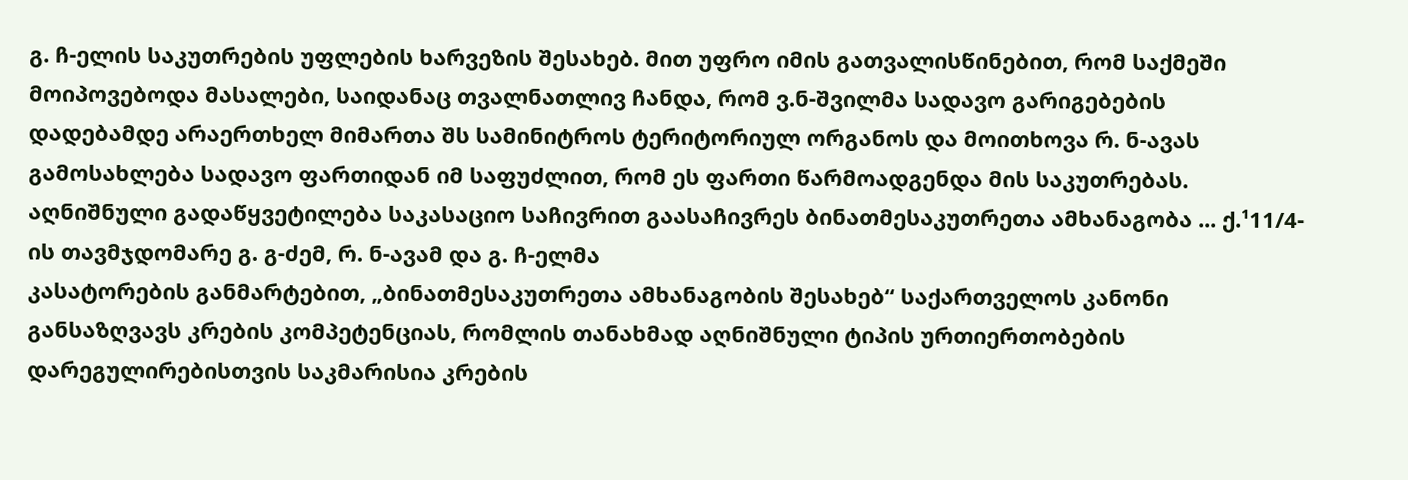გ. ჩ-ელის საკუთრების უფლების ხარვეზის შესახებ. მით უფრო იმის გათვალისწინებით, რომ საქმეში მოიპოვებოდა მასალები, საიდანაც თვალნათლივ ჩანდა, რომ ვ.ნ-შვილმა სადავო გარიგებების დადებამდე არაერთხელ მიმართა შს სამინიტროს ტერიტორიულ ორგანოს და მოითხოვა რ. ნ-ავას გამოსახლება სადავო ფართიდან იმ საფუძლით, რომ ეს ფართი წარმოადგენდა მის საკუთრებას.
აღნიშნული გადაწყვეტილება საკასაციო საჩივრით გაასაჩივრეს ბინათმესაკუთრეთა ამხანაგობა ... ქ.¹11/4-ის თავმჯდომარე გ. გ-ძემ, რ. ნ-ავამ და გ. ჩ-ელმა
კასატორების განმარტებით, „ბინათმესაკუთრეთა ამხანაგობის შესახებ“ საქართველოს კანონი განსაზღვავს კრების კომპეტენციას, რომლის თანახმად აღნიშნული ტიპის ურთიერთობების დარეგულირებისთვის საკმარისია კრების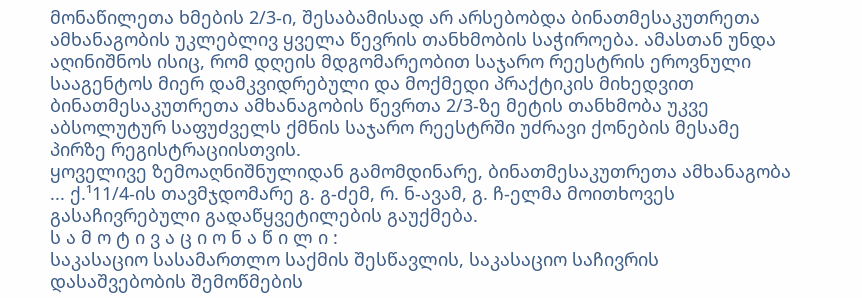მონაწილეთა ხმების 2/3-ი, შესაბამისად არ არსებობდა ბინათმესაკუთრეთა ამხანაგობის უკლებლივ ყველა წევრის თანხმობის საჭიროება. ამასთან უნდა აღინიშნოს ისიც, რომ დღეის მდგომარეობით საჯარო რეესტრის ეროვნული სააგენტოს მიერ დამკვიდრებული და მოქმედი პრაქტიკის მიხედვით ბინათმესაკუთრეთა ამხანაგობის წევრთა 2/3-ზე მეტის თანხმობა უკვე აბსოლუტურ საფუძველს ქმნის საჯარო რეესტრში უძრავი ქონების მესამე პირზე რეგისტრაციისთვის.
ყოველივე ზემოაღნიშნულიდან გამომდინარე, ბინათმესაკუთრეთა ამხანაგობა ... ქ.¹11/4-ის თავმჯდომარე გ. გ-ძემ, რ. ნ-ავამ, გ. ჩ-ელმა მოითხოვეს გასაჩივრებული გადაწყვეტილების გაუქმება.
ს ა მ ო ტ ი ვ ა ც ი ო ნ ა წ ი ლ ი :
საკასაციო სასამართლო საქმის შესწავლის, საკასაციო საჩივრის დასაშვებობის შემოწმების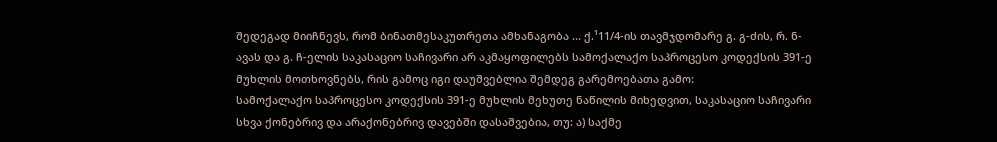შედეგად მიიჩნევს, რომ ბინათმესაკუთრეთა ამხანაგობა ... ქ.¹11/4-ის თავმჯდომარე გ. გ-ძის, რ. ნ-ავას და გ. ჩ-ელის საკასაციო საჩივარი არ აკმაყოფილებს სამოქალაქო საპროცესო კოდექსის 391-ე მუხლის მოთხოვნებს, რის გამოც იგი დაუშვებლია შემდეგ გარემოებათა გამო:
სამოქალაქო საპროცესო კოდექსის 391-ე მუხლის მეხუთე ნაწილის მიხედვით, საკასაციო საჩივარი სხვა ქონებრივ და არაქონებრივ დავებში დასაშვებია, თუ: ა) საქმე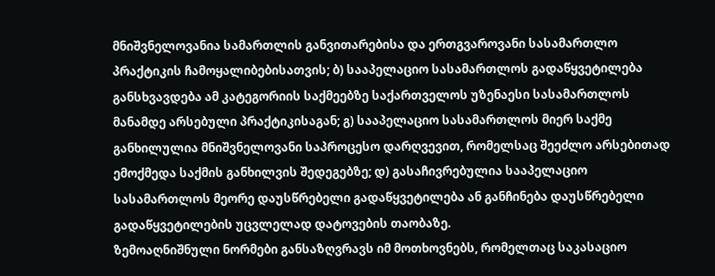მნიშვნელოვანია სამართლის განვითარებისა და ერთგვაროვანი სასამართლო პრაქტიკის ჩამოყალიბებისათვის; ბ) სააპელაციო სასამართლოს გადაწყვეტილება განსხვავდება ამ კატეგორიის საქმეებზე საქართველოს უზენაესი სასამართლოს მანამდე არსებული პრაქტიკისაგან; გ) სააპელაციო სასამართლოს მიერ საქმე განხილულია მნიშვნელოვანი საპროცესო დარღვევით, რომელსაც შეეძლო არსებითად ემოქმედა საქმის განხილვის შედეგებზე; დ) გასაჩივრებულია სააპელაციო სასამართლოს მეორე დაუსწრებელი გადაწყვეტილება ან განჩინება დაუსწრებელი გადაწყვეტილების უცვლელად დატოვების თაობაზე.
ზემოაღნიშნული ნორმები განსაზღვრავს იმ მოთხოვნებს, რომელთაც საკასაციო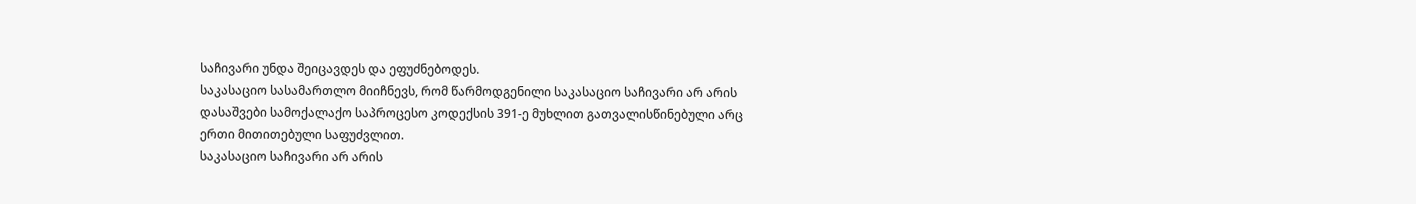საჩივარი უნდა შეიცავდეს და ეფუძნებოდეს.
საკასაციო სასამართლო მიიჩნევს, რომ წარმოდგენილი საკასაციო საჩივარი არ არის დასაშვები სამოქალაქო საპროცესო კოდექსის 391-ე მუხლით გათვალისწინებული არც ერთი მითითებული საფუძვლით.
საკასაციო საჩივარი არ არის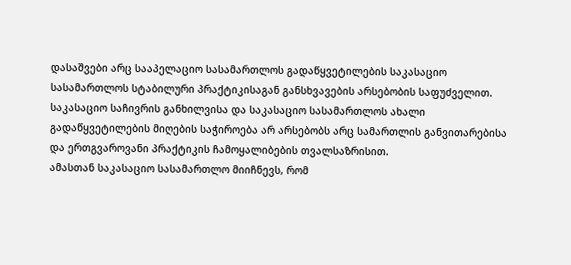დასაშვები არც სააპელაციო სასამართლოს გადაწყვეტილების საკასაციო სასამართლოს სტაბილური პრაქტიკისაგან განსხვავების არსებობის საფუძველით.
საკასაციო საჩივრის განხილვისა და საკასაციო სასამართლოს ახალი გადაწყვეტილების მიღების საჭიროება არ არსებობს არც სამართლის განვითარებისა და ერთგვაროვანი პრაქტიკის ჩამოყალიბების თვალსაზრისით.
ამასთან საკასაციო სასამართლო მიიჩნევს, რომ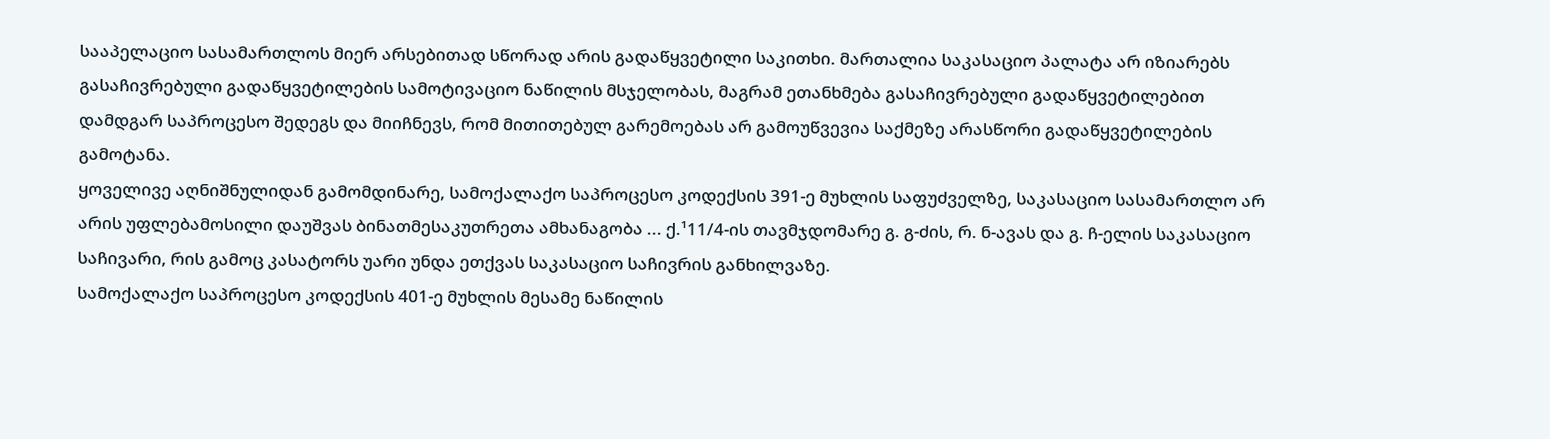სააპელაციო სასამართლოს მიერ არსებითად სწორად არის გადაწყვეტილი საკითხი. მართალია საკასაციო პალატა არ იზიარებს გასაჩივრებული გადაწყვეტილების სამოტივაციო ნაწილის მსჯელობას, მაგრამ ეთანხმება გასაჩივრებული გადაწყვეტილებით დამდგარ საპროცესო შედეგს და მიიჩნევს, რომ მითითებულ გარემოებას არ გამოუწვევია საქმეზე არასწორი გადაწყვეტილების გამოტანა.
ყოველივე აღნიშნულიდან გამომდინარე, სამოქალაქო საპროცესო კოდექსის 391-ე მუხლის საფუძველზე, საკასაციო სასამართლო არ არის უფლებამოსილი დაუშვას ბინათმესაკუთრეთა ამხანაგობა ... ქ.¹11/4-ის თავმჯდომარე გ. გ-ძის, რ. ნ-ავას და გ. ჩ-ელის საკასაციო საჩივარი, რის გამოც კასატორს უარი უნდა ეთქვას საკასაციო საჩივრის განხილვაზე.
სამოქალაქო საპროცესო კოდექსის 401-ე მუხლის მესამე ნაწილის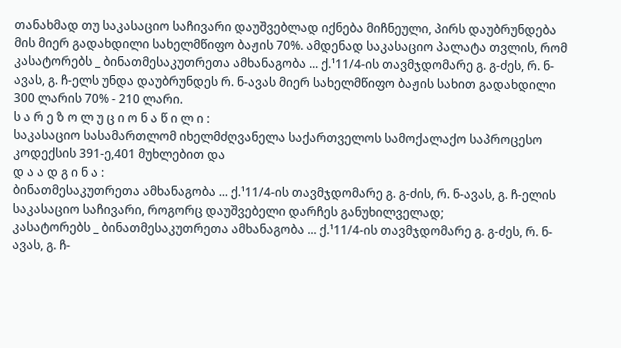თანახმად თუ საკასაციო საჩივარი დაუშვებლად იქნება მიჩნეული, პირს დაუბრუნდება მის მიერ გადახდილი სახელმწიფო ბაჟის 70%. ამდენად საკასაციო პალატა თვლის, რომ კასატორებს _ ბინათმესაკუთრეთა ამხანაგობა ... ქ.¹11/4-ის თავმჯდომარე გ. გ-ძეს, რ. ნ-ავას, გ. ჩ-ელს უნდა დაუბრუნდეს რ. ნ-ავას მიერ სახელმწიფო ბაჟის სახით გადახდილი 300 ლარის 70% - 210 ლარი.
ს ა რ ე ზ ო ლ უ ც ი ო ნ ა წ ი ლ ი :
საკასაციო სასამართლომ იხელმძღვანელა საქართველოს სამოქალაქო საპროცესო კოდექსის 391-ე,401 მუხლებით და
დ ა ა დ გ ი ნ ა :
ბინათმესაკუთრეთა ამხანაგობა ... ქ.¹11/4-ის თავმჯდომარე გ. გ-ძის, რ. ნ-ავას, გ. ჩ-ელის საკასაციო საჩივარი, როგორც დაუშვებელი დარჩეს განუხილველად;
კასატორებს _ ბინათმესაკუთრეთა ამხანაგობა ... ქ.¹11/4-ის თავმჯდომარე გ. გ-ძეს, რ. ნ-ავას, გ. ჩ-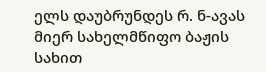ელს დაუბრუნდეს რ. ნ-ავას მიერ სახელმწიფო ბაჟის სახით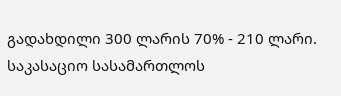გადახდილი 300 ლარის 70% - 210 ლარი.
საკასაციო სასამართლოს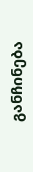განჩინება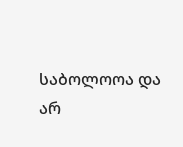საბოლოოა და არ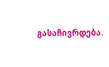გასაჩივრდება.